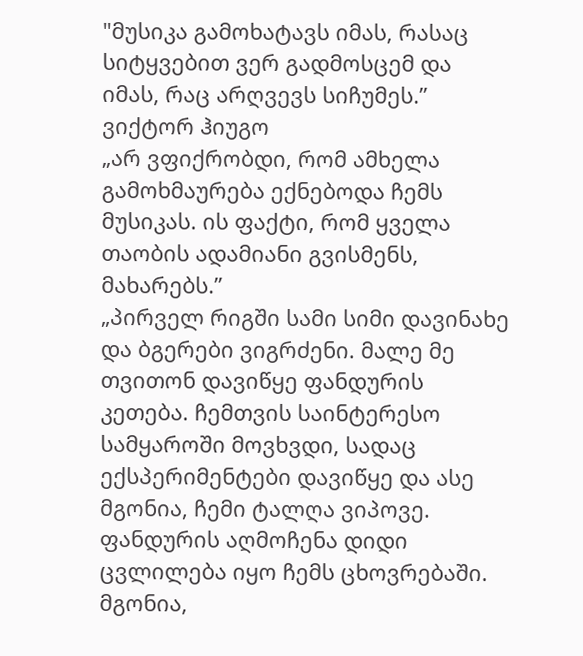"მუსიკა გამოხატავს იმას, რასაც სიტყვებით ვერ გადმოსცემ და იმას, რაც არღვევს სიჩუმეს.”
ვიქტორ ჰიუგო
„არ ვფიქრობდი, რომ ამხელა გამოხმაურება ექნებოდა ჩემს მუსიკას. ის ფაქტი, რომ ყველა თაობის ადამიანი გვისმენს, მახარებს.”
„პირველ რიგში სამი სიმი დავინახე და ბგერები ვიგრძენი. მალე მე თვითონ დავიწყე ფანდურის კეთება. ჩემთვის საინტერესო სამყაროში მოვხვდი, სადაც ექსპერიმენტები დავიწყე და ასე მგონია, ჩემი ტალღა ვიპოვე. ფანდურის აღმოჩენა დიდი ცვლილება იყო ჩემს ცხოვრებაში. მგონია,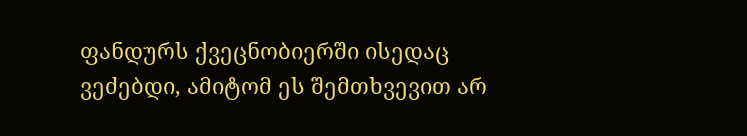ფანდურს ქვეცნობიერში ისედაც ვეძებდი, ამიტომ ეს შემთხვევით არ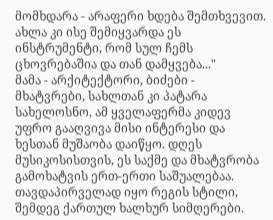მომხდარა - არაფერი ხდება შემთხვევით. ახლა კი ისე შემიყვარდა ეს ინსტრუმენტი, რომ სულ ჩემს ცხოვრებაშია და თან დამყვება..."
მამა - არქიტექტორი, ბიძები - მხატვრები, სახლთან კი პატარა სახელოსნო, ამ ყველაფერმა კიდევ უფრო გააღვივა მისი ინტერესი და ხესთან მუშაობა დაიწყო. დღეს მუსიკოსისთვის, ეს საქმე და მხატვრობა გამოხატვის ერთ-ერთი საშუალებაა.
თავდაპირველად იყო რეგის სტილი, შემდეგ ქართულ ხალხურ სიმღერები.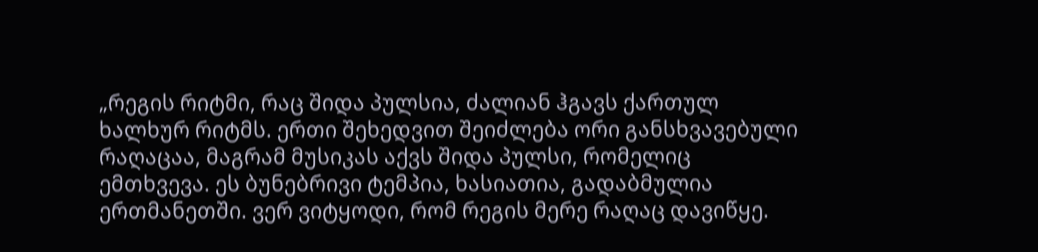„რეგის რიტმი, რაც შიდა პულსია, ძალიან ჰგავს ქართულ ხალხურ რიტმს. ერთი შეხედვით შეიძლება ორი განსხვავებული რაღაცაა, მაგრამ მუსიკას აქვს შიდა პულსი, რომელიც ემთხვევა. ეს ბუნებრივი ტემპია, ხასიათია, გადაბმულია ერთმანეთში. ვერ ვიტყოდი, რომ რეგის მერე რაღაც დავიწყე.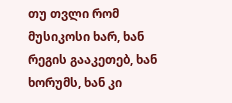თუ თვლი რომ მუსიკოსი ხარ, ხან რეგის გააკეთებ, ხან ხორუმს, ხან კი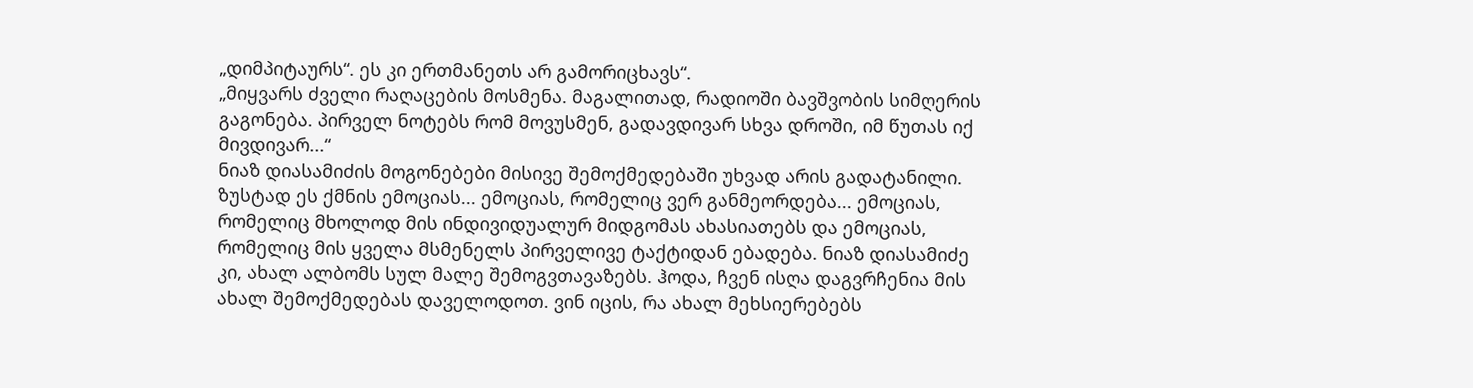„დიმპიტაურს“. ეს კი ერთმანეთს არ გამორიცხავს“.
„მიყვარს ძველი რაღაცების მოსმენა. მაგალითად, რადიოში ბავშვობის სიმღერის გაგონება. პირველ ნოტებს რომ მოვუსმენ, გადავდივარ სხვა დროში, იმ წუთას იქ მივდივარ...“
ნიაზ დიასამიძის მოგონებები მისივე შემოქმედებაში უხვად არის გადატანილი. ზუსტად ეს ქმნის ემოციას... ემოციას, რომელიც ვერ განმეორდება... ემოციას, რომელიც მხოლოდ მის ინდივიდუალურ მიდგომას ახასიათებს და ემოციას, რომელიც მის ყველა მსმენელს პირველივე ტაქტიდან ებადება. ნიაზ დიასამიძე კი, ახალ ალბომს სულ მალე შემოგვთავაზებს. ჰოდა, ჩვენ ისღა დაგვრჩენია მის ახალ შემოქმედებას დაველოდოთ. ვინ იცის, რა ახალ მეხსიერებებს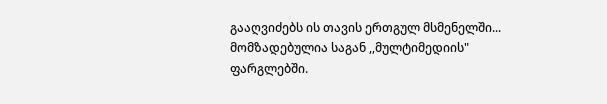გააღვიძებს ის თავის ერთგულ მსმენელში...
მომზადებულია საგან ,,მულტიმედიის" ფარგლებში.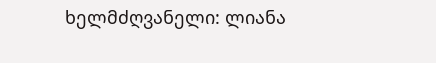ხელმძღვანელი: ლიანა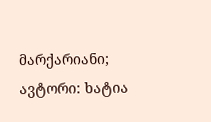მარქარიანი; ავტორი: ხატია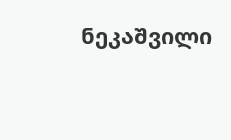ნეკაშვილი